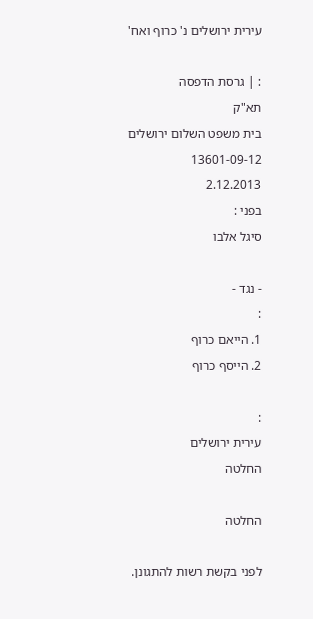עירית ירושלים נ' כרוף ואח'

: | גרסת הדפסה
תא"ק
בית משפט השלום ירושלים
13601-09-12
2.12.2013
בפני :
סיגל אלבו

- נגד -
:
1. הייאם כרוף
2. הייסף כרוף

:
עירית ירושלים
החלטה

החלטה

לפני בקשת רשות להתגונן.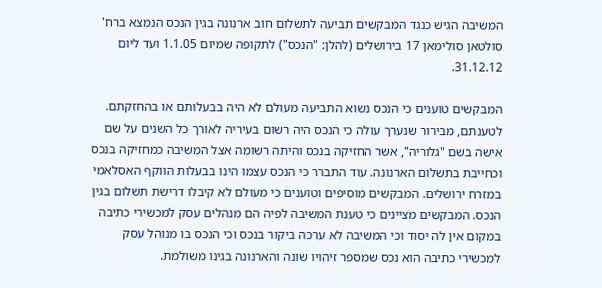המשיבה הגיש כנגד המבקשים תביעה לתשלום חוב ארנונה בגין הנכס הנמצא ברח' סולטאן סולימאן 17 בירושלים (להלן: "הנכס") לתקופה שמיום 1.1.05 ועד ליום 31.12.12.

המבקשים טוענים כי הנכס נשוא התביעה מעולם לא היה בבעלותם או בהחזקתם. לטענתם, מבירור שנערך עולה כי הנכס היה רשום בעיריה לאורך כל השנים על שם אישה בשם "גלוריה", אשר החזיקה בנכס והיתה רשומה אצל המשיבה כמחזיקה בנכס וכחייבת בתשלום הארנונה. עוד התברר כי הנכס עצמו הינו בבעלות הווקף האסלאמי במזרח ירושלים. המבקשים מוסיפים וטוענים כי מעולם לא קיבלו דרישת תשלום בגין הנכס. המבקשים מציינים כי טענת המשיבה לפיה הם מנהלים עסק למכשירי כתיבה במקום אין לה יסוד וכי המשיבה לא ערכה ביקור בנכס וכי הנכס בו מנוהל עסק למכשירי כתיבה הוא נכס שמספר זיהויו שונה והארנונה בגינו משולמת.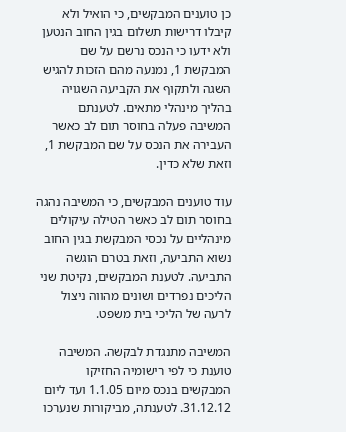כן טוענים המבקשים, כי הואיל ולא קיבלו דרישות תשלום בגין החוב הנטען ולא ידעו כי הנכס נרשם על שם המבקשת 1, נמנעה מהם הזכות להגיש השגה ולתקוף את הקביעה השגויה בהליך מינהלי מתאים. לטענתם המשיבה פעלה בחוסר תום לב כאשר העבירה את הנכס על שם המבקשת 1, וזאת שלא כדין.

עוד טוענים המבקשים, כי המשיבה נהגה בחוסר תום לב כאשר הטילה עיקולים מינהליים על נכסי המבקשת בגין החוב נשוא התביעה, וזאת בטרם הוגשה התביעה. לטענת המבקשים, נקיטת שני הליכים נפרדים ושונים מהווה ניצול לרעה של הליכי בית משפט.

המשיבה מתנגדת לבקשה. המשיבה טוענת כי לפי רישומיה החזיקו המבקשים בנכס מיום 1.1.05 ועד ליום 31.12.12. לטענתה, מביקורות שנערכו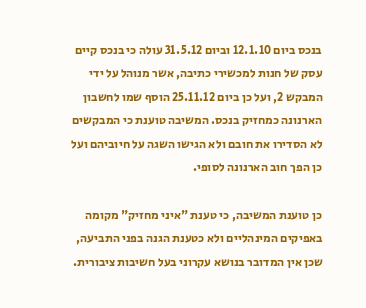בנכס ביום 12.1.10 וביום 31.5.12 עולה כי בנכס קיים עסק של חנות למכשירי כתיבה, אשר מנוהל על ידי המבקש 2, ועל כן ביום 25.11.12 הוסף שמו לחשבון הארנונה כמחזיק בנכס. המשיבה טוענת כי המבקשים לא הסדירו את חובם ולא הגישו השגה על חיוביהם ועל כן הפך חוב הארנונה לסופי.

כן טוענת המשיבה, כי טענת "איני מחזיק" מקומה באפיקים המינהליים ולא כטענת הגנה בפני התביעה, שכן אין המדובר בנושא עקרוני בעל חשיבות ציבורית.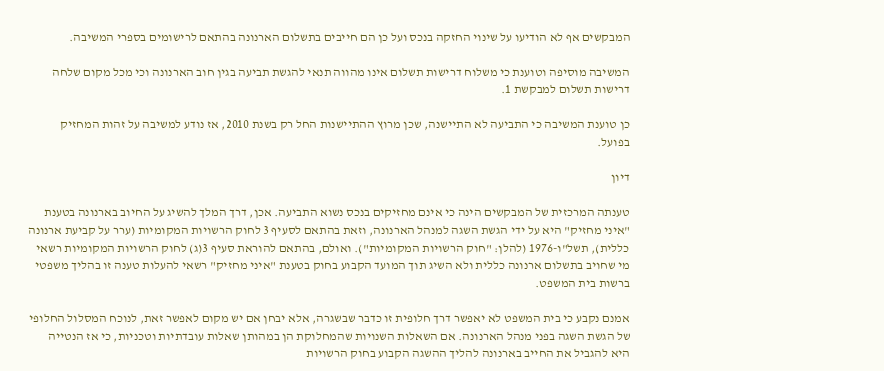המבקשים אף לא הודיעו על שינוי החזקה בנכס ועל כן הם חייבים בתשלום הארנונה בהתאם לרישומים בספרי המשיבה.

המשיבה מוסיפה וטוענת כי משלוח דרישות תשלום אינו מהווה תנאי להגשת תביעה בגין חוב הארנונה וכי מכל מקום שלחה דרישות תשלום למבקשת 1.

כן טוענת המשיבה כי התביעה לא התיישנה, שכן מרוץ ההתיישנות החל רק בשנת 2010, אז נודע למשיבה על זהות המחזיק בפועל.

דיון

טענתה המרכזית של המבקשים הינה כי אינם מחזיקים בנכס נשוא התביעה. אכן, דרך המלך להשיג על החיוב בארנונה בטענת "איני מחזיק" היא על ידי הגשת השגה למנהל הארנונה, וזאת בהתאם לסעיף 3 לחוק הרשויות המקומיות (ערר על קביעת ארנונה כללית), תשל"ו-1976 (להלן: "חוק הרשויות המקומיות"). ואולם, בהתאם להוראת סעיף 3(ג) לחוק הרשויות המקומיות רשאי מי שחויב בתשלום ארנונה כללית ולא השיג תוך המועד הקבוע בחוק בטענת "איני מחזיק" רשאי להעלות טענה זו בהליך משפטי ברשות בית המשפט.

אמנם נקבע כי בית המשפט לא יאפשר דרך חלופית זו כדבר שבשגרה, אלא יבחן אם יש מקום לאפשר זאת, לנוכח המסלול החלופי של הגשת השגה בפני מנהל הארנונה. אם השאלות השנויות שהמחלוקת הן במהותן שאלות עובדתיות וטכניות, כי אז הנטייה היא להגביל את החייב בארנונה להליך ההשגה הקבוע בחוק הרשויות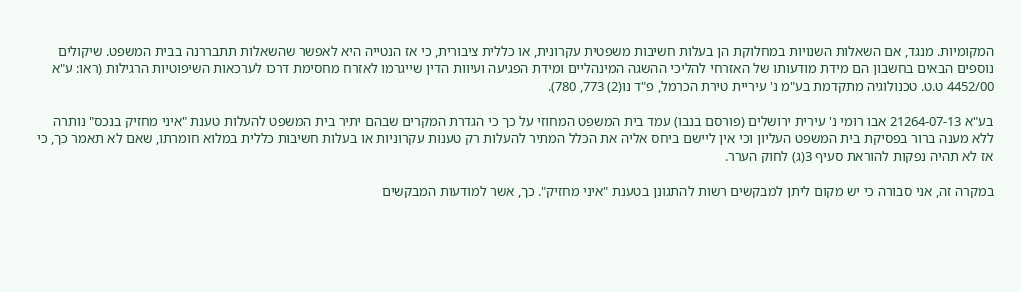המקומיות. מנגד, אם השאלות השנויות במחלוקת הן בעלות חשיבות משפטית עקרונית, או כללית ציבורית, כי אז הנטייה היא לאפשר שהשאלות תתבררנה בבית המשפט. שיקולים נוספים הבאים בחשבון הם מידת מודעותו של האזרחי להליכי ההשגה המינהליים ומידת הפגיעה ועיוות הדין שייגרמו לאזרח מחסימת דרכו לערכאות השיפוטיות הרגילות (ראו: ע"א 4452/00 ט.ט. טכנולוגיה מתקדמת בע"מ נ' עיריית טירת הכרמל, פ"ד נו(2) 773, 780).

בע"א 21264-07-13 אבו רומי נ' עירית ירושלים (פורסם בנבו) עמד בית המשפט המחוזי על כך כי הגדרת המקרים שבהם יתיר בית המשפט להעלות טענת "איני מחזיק בנכס" נותרה ללא מענה ברור בפסיקת בית המשפט העליון וכי אין ליישם ביחס אליה את הכלל המתיר להעלות רק טענות עקרוניות או בעלות חשיבות כללית במלוא חומרתו, שאם לא תאמר כך, כי אז לא תהיה נפקות להוראת סעיף 3(ג) לחוק הערר.

במקרה זה, אני סבורה כי יש מקום ליתן למבקשים רשות להתגונן בטענת "איני מחזיק". כך, אשר למודעות המבקשים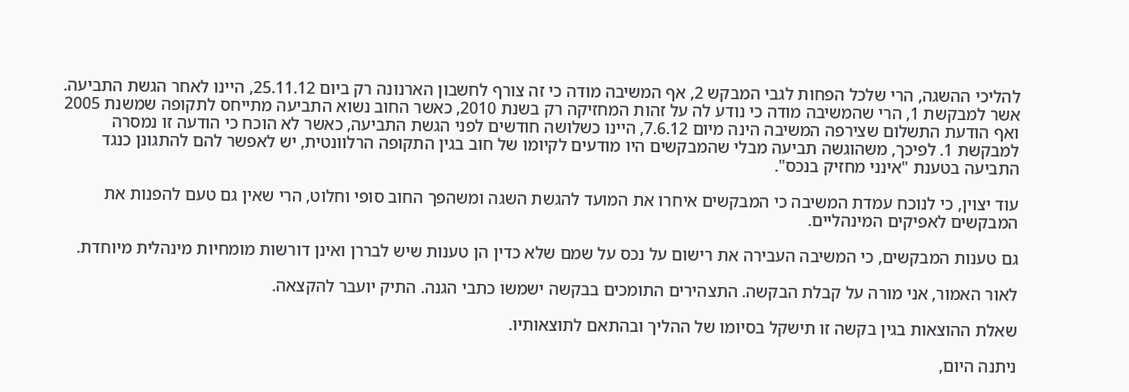להליכי ההשגה, הרי שלכל הפחות לגבי המבקש 2, אף המשיבה מודה כי זה צורף לחשבון הארנונה רק ביום 25.11.12, היינו לאחר הגשת התביעה. אשר למבקשת 1, הרי שהמשיבה מודה כי נודע לה על זהות המחזיקה רק בשנת 2010, כאשר החוב נשוא התביעה מתייחס לתקופה שמשנת 2005 ואף הודעת התשלום שצירפה המשיבה הינה מיום 7.6.12, היינו כשלושה חודשים לפני הגשת התביעה, כאשר לא הוכח כי הודעה זו נמסרה למבקשת 1. לפיכך, משהוגשה תביעה מבלי שהמבקשים היו מודעים לקיומו של חוב בגין התקופה הרלוונטית, יש לאפשר להם להתגונן כנגד התביעה בטענת "אינני מחזיק בנכס".

עוד יצוין, כי לנוכח עמדת המשיבה כי המבקשים איחרו את המועד להגשת השגה ומשהפך החוב סופי וחלוט, הרי שאין גם טעם להפנות את המבקשים לאפיקים המינהליים.

גם טענות המבקשים, כי המשיבה העבירה את רישום על נכס על שמם שלא כדין הן טענות שיש לבררן ואינן דורשות מומחיות מינהלית מיוחדת.

לאור האמור, אני מורה על קבלת הבקשה. התצהירים התומכים בבקשה ישמשו כתבי הגנה. התיק יועבר להקצאה.

שאלת ההוצאות בגין בקשה זו תישקל בסיומו של ההליך ובהתאם לתוצאותיו.

ניתנה היום,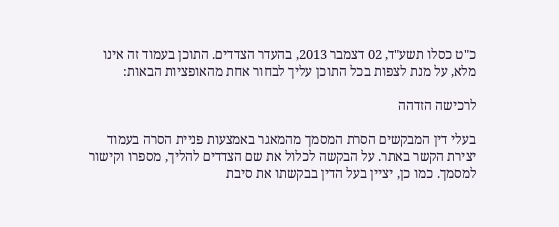כ"ט כסלו תשע"ד, 02 דצמבר 2013, בהעדר הצדדים. התוכן בעמוד זה אינו מלא, על מנת לצפות בכל התוכן עליך לבחור אחת מהאופציות הבאות:

לרכישה הזדהה

בעלי דין המבקשים הסרת המסמך מהמאגר באמצעות פניית הסרה בעמוד יצירת הקשר באתר. על הבקשה לכלול את שם הצדדים להליך, מספרו וקישור למסמך. כמו כן, יציין בעל הדין בבקשתו את סיבת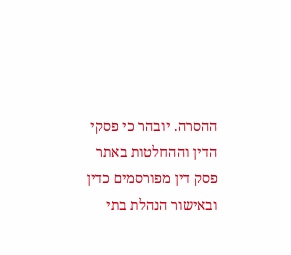ההסרה. יובהר כי פסקי הדין וההחלטות באתר פסק דין מפורסמים כדין ובאישור הנהלת בתי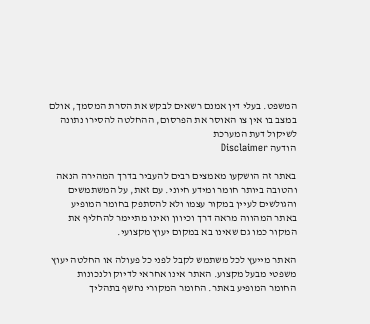המשפט. בעלי דין אמנם רשאים לבקש את הסרת המסמך, אולם במצב בו אין צו האוסר את הפרסום, ההחלטה להסירו נתונה לשיקול דעת המערכת
הודעה Disclaimer

באתר זה הושקעו מאמצים רבים להעביר בדרך המהירה הנאה והטובה ביותר חומר ומידע חיוני. עם זאת, על המשתמשים והגולשים לעיין במקור עצמו ולא להסתפק בחומר המופיע באתר המהווה מראה דרך וכיוון ואינו מתיימר להחליף את המקור כמו גם שאינו בא במקום יעוץ מקצועי.

האתר מייעץ לכל משתמש לקבל לפני כל פעולה או החלטה יעוץ משפטי מבעל מקצוע. האתר אינו אחראי לדיוק ולנכונות החומר המופיע באתר. החומר המקורי נחשף בתהליך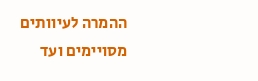ההמרה לעיוותים מסויימים ועד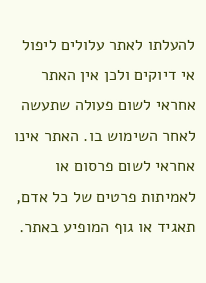להעלתו לאתר עלולים ליפול אי דיוקים ולכן אין האתר אחראי לשום פעולה שתעשה לאחר השימוש בו. האתר אינו אחראי לשום פרסום או לאמיתות פרטים של כל אדם, תאגיד או גוף המופיע באתר.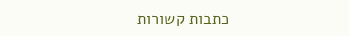כתבות קשורות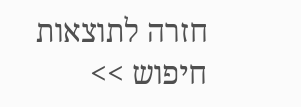חזרה לתוצאות חיפוש >>